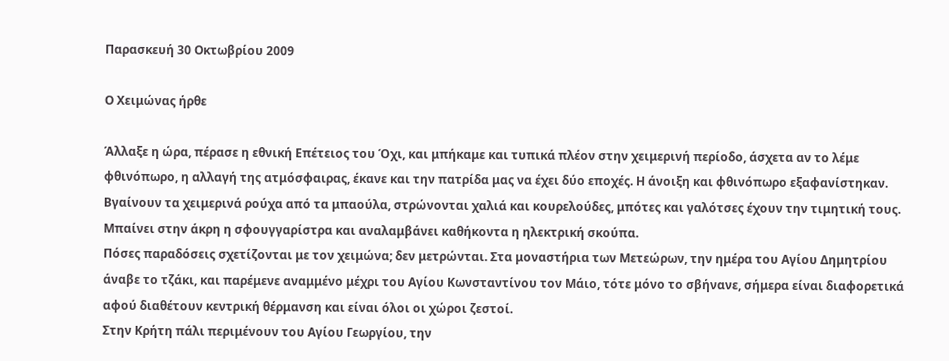Παρασκευή 30 Οκτωβρίου 2009

Ο Χειμώνας ήρθε

Άλλαξε η ώρα, πέρασε η εθνική Επέτειος του Όχι, και μπήκαμε και τυπικά πλέον στην χειμερινή περίοδο, άσχετα αν το λέμε φθινόπωρο, η αλλαγή της ατμόσφαιρας, έκανε και την πατρίδα μας να έχει δύο εποχές. Η άνοιξη και φθινόπωρο εξαφανίστηκαν.
Βγαίνουν τα χειμερινά ρούχα από τα μπαούλα, στρώνονται χαλιά και κουρελούδες, μπότες και γαλότσες έχουν την τιμητική τους. Μπαίνει στην άκρη η σφουγγαρίστρα και αναλαμβάνει καθήκοντα η ηλεκτρική σκούπα.
Πόσες παραδόσεις σχετίζονται με τον χειμώνα; δεν μετρώνται. Στα μοναστήρια των Μετεώρων, την ημέρα του Αγίου Δημητρίου άναβε το τζάκι, και παρέμενε αναμμένο μέχρι του Αγίου Κωνσταντίνου τον Μάιο, τότε μόνο το σβήνανε, σήμερα είναι διαφορετικά αφού διαθέτουν κεντρική θέρμανση και είναι όλοι οι χώροι ζεστοί.
Στην Κρήτη πάλι περιμένουν του Αγίου Γεωργίου, την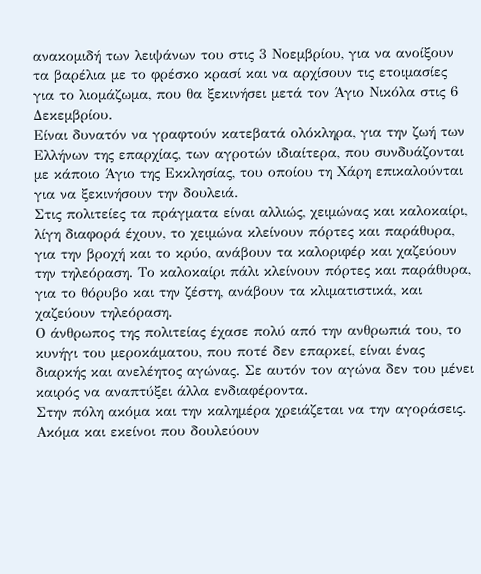ανακομιδή των λειψάνων του στις 3 Νοεμβρίου, για να ανοίξουν τα βαρέλια με το φρέσκο κρασί και να αρχίσουν τις ετοιμασίες για το λιομάζωμα, που θα ξεκινήσει μετά τον Άγιο Νικόλα στις 6 Δεκεμβρίου.
Είναι δυνατόν να γραφτούν κατεβατά ολόκληρα, για την ζωή των Ελλήνων της επαρχίας, των αγροτών ιδιαίτερα, που συνδυάζονται με κάποιο Άγιο της Εκκλησίας, του οποίου τη Χάρη επικαλούνται για να ξεκινήσουν την δουλειά.
Στις πολιτείες τα πράγματα είναι αλλιώς, χειμώνας και καλοκαίρι, λίγη διαφορά έχουν, το χειμώνα κλείνουν πόρτες και παράθυρα, για την βροχή και το κρύο, ανάβουν τα καλοριφέρ και χαζεύουν την τηλεόραση. Το καλοκαίρι πάλι κλείνουν πόρτες και παράθυρα, για το θόρυβο και την ζέστη, ανάβουν τα κλιματιστικά, και χαζεύουν τηλεόραση.
Ο άνθρωπος της πολιτείας έχασε πολύ από την ανθρωπιά του, το κυνήγι του μεροκάματου, που ποτέ δεν επαρκεί, είναι ένας διαρκής και ανελέητος αγώνας. Σε αυτόν τον αγώνα δεν του μένει καιρός να αναπτύξει άλλα ενδιαφέροντα.
Στην πόλη ακόμα και την καλημέρα χρειάζεται να την αγοράσεις. Ακόμα και εκείνοι που δουλεύουν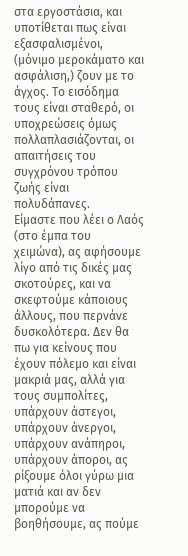στα εργοστάσια, και υποτίθεται πως είναι εξασφαλισμένοι, (μόνιμο μεροκάματο και ασφάλιση,) ζουν με το άγχος. Το εισόδημα τους είναι σταθερό, οι υποχρεώσεις όμως πολλαπλασιάζονται, οι απαιτήσεις του συγχρόνου τρόπου ζωής είναι πολυδάπανες.
Είμαστε που λέει ο Λαός (στο έμπα του χειμώνα), ας αφήσουμε λίγο από τις δικές μας σκοτούρες, και να σκεφτούμε κάποιους άλλους, που περνάνε δυσκολότερα. Δεν θα πω για κείνους που έχουν πόλεμο και είναι μακριά μας, αλλά για τους συμπολίτες, υπάρχουν άστεγοι, υπάρχουν άνεργοι, υπάρχουν ανάπηροι, υπάρχουν άποροι, ας ρίξουμε όλοι γύρω μια ματιά και αν δεν μπορούμε να βοηθήσουμε, ας πούμε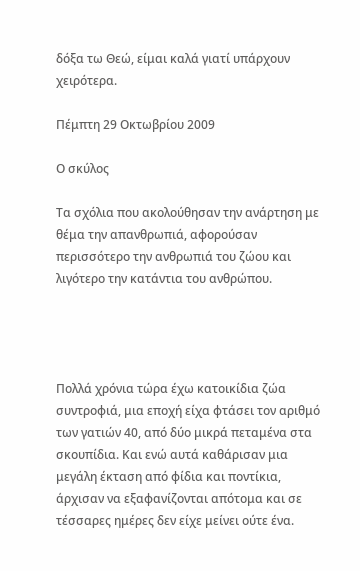δόξα τω Θεώ, είμαι καλά γιατί υπάρχουν χειρότερα.

Πέμπτη 29 Οκτωβρίου 2009

Ο σκύλος

Τα σχόλια που ακολούθησαν την ανάρτηση με θέμα την απανθρωπιά, αφορούσαν περισσότερο την ανθρωπιά του ζώου και λιγότερο την κατάντια του ανθρώπου.




Πολλά χρόνια τώρα έχω κατοικίδια ζώα συντροφιά, μια εποχή είχα φτάσει τον αριθμό των γατιών 40, από δύο μικρά πεταμένα στα σκουπίδια. Και ενώ αυτά καθάρισαν μια μεγάλη έκταση από φίδια και ποντίκια, άρχισαν να εξαφανίζονται απότομα και σε τέσσαρες ημέρες δεν είχε μείνει ούτε ένα.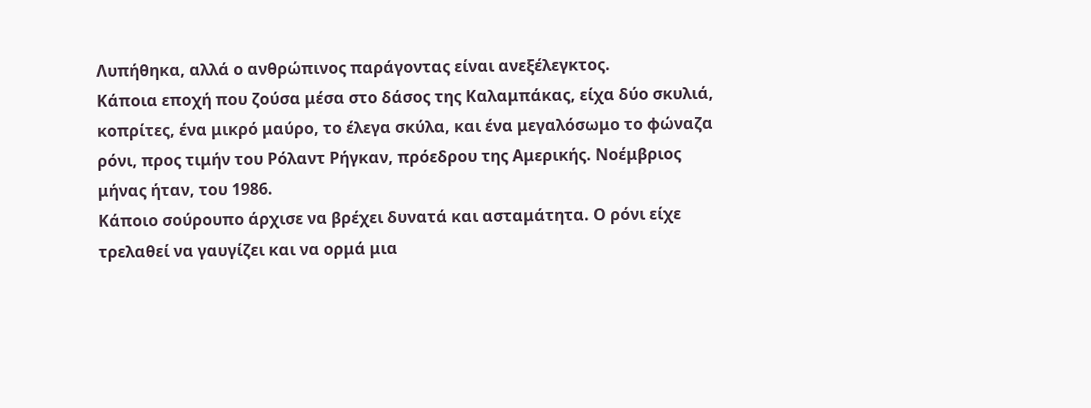Λυπήθηκα, αλλά ο ανθρώπινος παράγοντας είναι ανεξέλεγκτος.
Κάποια εποχή που ζούσα μέσα στο δάσος της Καλαμπάκας, είχα δύο σκυλιά, κοπρίτες, ένα μικρό μαύρο, το έλεγα σκύλα, και ένα μεγαλόσωμο το φώναζα ρόνι, προς τιμήν του Ρόλαντ Ρήγκαν, πρόεδρου της Αμερικής. Νοέμβριος μήνας ήταν, του 1986.
Κάποιο σούρουπο άρχισε να βρέχει δυνατά και ασταμάτητα. Ο ρόνι είχε τρελαθεί να γαυγίζει και να ορμά μια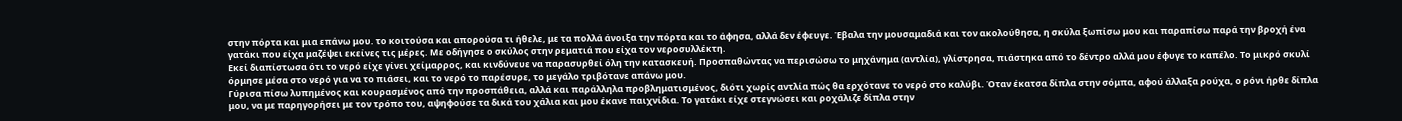στην πόρτα και μια επάνω μου. το κοιτούσα και απορούσα τι ήθελε, με τα πολλά άνοιξα την πόρτα και το άφησα, αλλά δεν έφευγε. Έβαλα την μουσαμαδιά και τον ακολούθησα, η σκύλα ξωπίσω μου και παραπίσω παρά την βροχή ένα γατάκι που είχα μαζέψει εκείνες τις μέρες. Με οδήγησε ο σκύλος στην ρεματιά που είχα τον νεροσυλλέκτη.
Εκεί διαπίστωσα ότι το νερό είχε γίνει χείμαρρος, και κινδύνευε να παρασυρθεί όλη την κατασκευή. Προσπαθώντας να περισώσω το μηχάνημα (αντλία), γλίστρησα, πιάστηκα από το δέντρο αλλά μου έφυγε το καπέλο. Το μικρό σκυλί όρμησε μέσα στο νερό για να το πιάσει, και το νερό το παρέσυρε, το μεγάλο τριβότανε απάνω μου.
Γύρισα πίσω λυπημένος και κουρασμένος από την προσπάθεια, αλλά και παράλληλα προβληματισμένος, διότι χωρίς αντλία πώς θα ερχότανε το νερό στο καλύβι. Όταν έκατσα δίπλα στην σόμπα, αφού άλλαξα ρούχα, ο ρόνι ήρθε δίπλα μου, να με παρηγορήσει με τον τρόπο του, αψηφούσε τα δικά του χάλια και μου έκανε παιχνίδια. Το γατάκι είχε στεγνώσει και ροχάλιζε δίπλα στην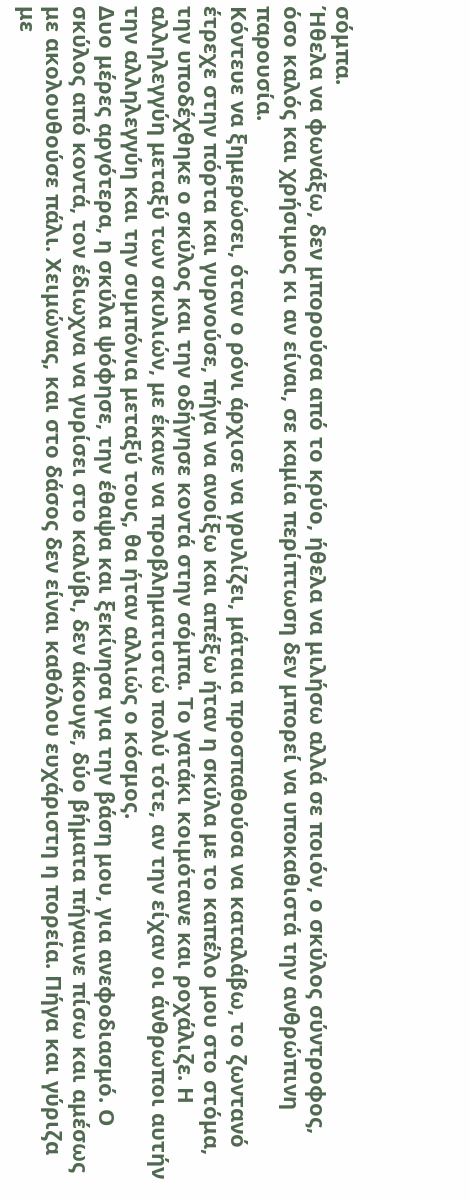σόμπα.
Ήθελα να φωνάξω, δεν μπορούσα από το κρύο, ήθελα να μιλήσω αλλά σε ποιόν, ο σκύλος σύντροφος, όσο καλός και χρήσιμος κι αν είναι, σε καμία περίπτωση δεν μπορεί να υποκαθιστά την ανθρώπινη παρουσία.
Κόντευε να ξημερώσει, όταν ο ρόνι άρχισε να γρυλίζει, μάταια προσπαθούσα να καταλάβω, το ζωντανό έτρεχε στην πόρτα και γυρνούσε, πήγα να ανοίξω και απέξω ήταν η σκύλα με το καπέλο μου στο στόμα, την υποδέχθηκε ο σκύλος και την οδήγησε κοντά στην σόμπα. Το γατάκι κοιμότανε και ροχάλιζε. Η αλληλεγγύη μεταξύ των σκυλιών, με έκανε να προβληματιστώ πολύ τότε, αν την είχαν οι άνθρωποι αυτήν την αλληλεγγύη και την συμπόνια μεταξύ τους, θα ήταν αλλιώς ο κόσμος.
Δυο μέρες αργότερα, η σκύλα ψόφησε, την έθαψα και ξεκίνησα για την βάση μου, για ανεφοδιασμό. Ο σκύλος από κοντά, τον έδιωχνα να γυρίσει στο καλύβι, δεν άκουγε, δύο βήματα πήγαινε πίσω και αμέσως με ακολουθούσε πάλι. Χειμώνας, και στο δάσος δεν είναι καθόλου ευχάριστη η πορεία. Πήγα και γύριζα με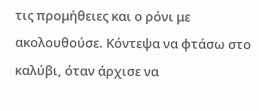τις προμήθειες και ο ρόνι με ακολουθούσε. Κόντεψα να φτάσω στο καλύβι, όταν άρχισε να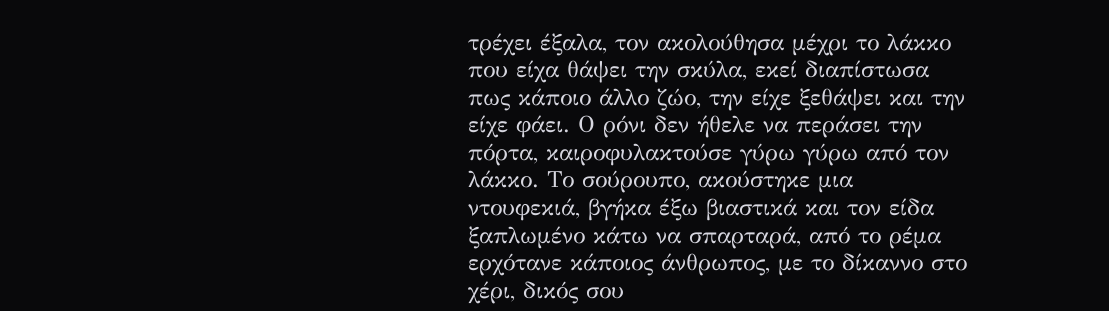τρέχει έξαλα, τον ακολούθησα μέχρι το λάκκο που είχα θάψει την σκύλα, εκεί διαπίστωσα πως κάποιο άλλο ζώο, την είχε ξεθάψει και την είχε φάει. Ο ρόνι δεν ήθελε να περάσει την πόρτα, καιροφυλακτούσε γύρω γύρω από τον λάκκο. Το σούρουπο, ακούστηκε μια ντουφεκιά, βγήκα έξω βιαστικά και τον είδα ξαπλωμένο κάτω να σπαρταρά, από το ρέμα ερχότανε κάποιος άνθρωπος, με το δίκαννο στο χέρι, δικός σου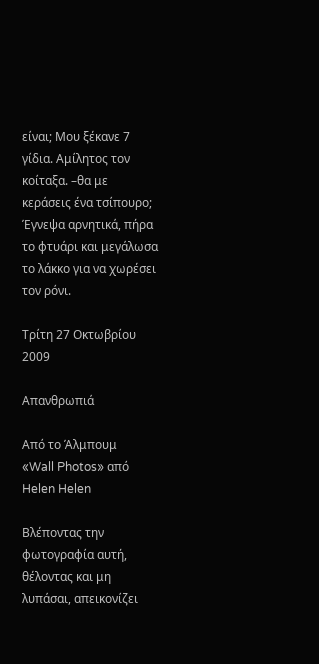είναι; Μου ξέκανε 7 γίδια. Αμίλητος τον κοίταξα. –θα με κεράσεις ένα τσίπουρο; Έγνεψα αρνητικά, πήρα το φτυάρι και μεγάλωσα το λάκκο για να χωρέσει τον ρόνι.

Τρίτη 27 Οκτωβρίου 2009

Απανθρωπιά

Από το Άλμπουμ
«Wall Photos» από Helen Helen

Βλέποντας την φωτογραφία αυτή, θέλοντας και μη λυπάσαι, απεικονίζει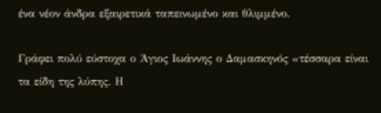ένα νέον άνδρα εξαιρετικά ταπεινωμένο και θλιμμένο.

Γράφει πολύ εύστοχα ο Άγιος Ιωάννης ο Δαμασκηνός «τέσσαρα είναι τα είδη της λύπης. Η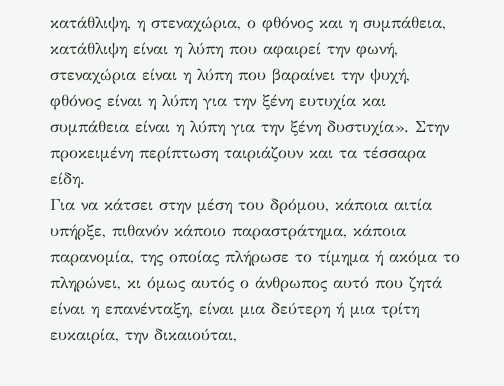κατάθλιψη, η στεναχώρια, ο φθόνος και η συμπάθεια, κατάθλιψη είναι η λύπη που αφαιρεί την φωνή, στεναχώρια είναι η λύπη που βαραίνει την ψυχή, φθόνος είναι η λύπη για την ξένη ευτυχία και συμπάθεια είναι η λύπη για την ξένη δυστυχία». Στην προκειμένη περίπτωση ταιριάζουν και τα τέσσαρα είδη.
Για να κάτσει στην μέση του δρόμου, κάποια αιτία υπήρξε, πιθανόν κάποιο παραστράτημα, κάποια παρανομία, της οποίας πλήρωσε το τίμημα ή ακόμα το πληρώνει, κι όμως αυτός ο άνθρωπος αυτό που ζητά είναι η επανένταξη, είναι μια δεύτερη ή μια τρίτη ευκαιρία, την δικαιούται,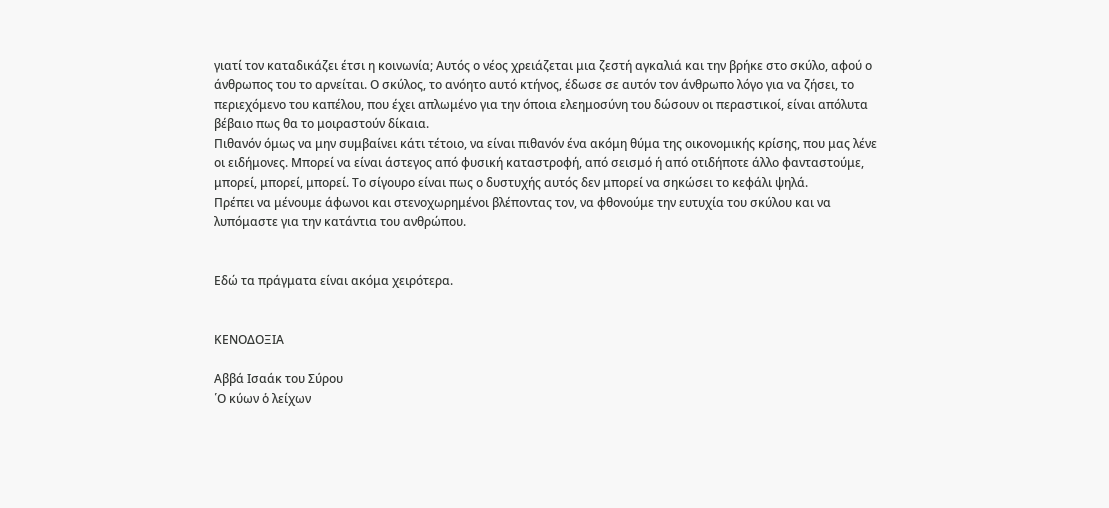γιατί τον καταδικάζει έτσι η κοινωνία; Αυτός ο νέος χρειάζεται μια ζεστή αγκαλιά και την βρήκε στο σκύλο, αφού ο άνθρωπος του το αρνείται. Ο σκύλος, το ανόητο αυτό κτήνος, έδωσε σε αυτόν τον άνθρωπο λόγο για να ζήσει, το περιεχόμενο του καπέλου, που έχει απλωμένο για την όποια ελεημοσύνη του δώσουν οι περαστικοί, είναι απόλυτα βέβαιο πως θα το μοιραστούν δίκαια.
Πιθανόν όμως να μην συμβαίνει κάτι τέτοιο, να είναι πιθανόν ένα ακόμη θύμα της οικονομικής κρίσης, που μας λένε οι ειδήμονες. Μπορεί να είναι άστεγος από φυσική καταστροφή, από σεισμό ή από οτιδήποτε άλλο φανταστούμε, μπορεί, μπορεί, μπορεί. Το σίγουρο είναι πως ο δυστυχής αυτός δεν μπορεί να σηκώσει το κεφάλι ψηλά.
Πρέπει να μένουμε άφωνοι και στενοχωρημένοι βλέποντας τον, να φθονούμε την ευτυχία του σκύλου και να λυπόμαστε για την κατάντια του ανθρώπου.


Εδώ τα πράγματα είναι ακόμα χειρότερα.


ΚΕΝΟΔΟΞΙΑ

Αββά Ισαάκ του Σύρου
῾Ο κύων ὁ λείχων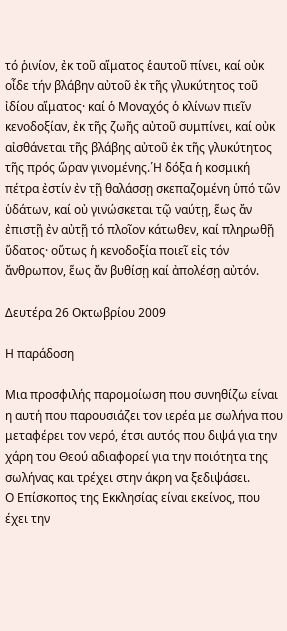τό ῥινίον, ἐκ τοῦ αἵματος ἑαυτοῦ πίνει, καί οὐκ οἶδε τήν βλάβην αὐτοῦ ἐκ τῆς γλυκύτητος τοῦ ἰδίου αἵματος· καί ὁ Μοναχός ὁ κλίνων πιεῖν κενοδοξίαν, ἐκ τῆς ζωῆς αὐτοῦ συμπίνει, καί οὐκ αἰσθάνεται τῆς βλάβης αὐτοῦ ἐκ τῆς γλυκύτητος τῆς πρός ὥραν γινομένης.῾Η δόξα ἡ κοσμική πέτρα ἐστίν ἐν τῇ θαλάσσῃ σκεπαζομένη ὑπό τῶν ὑδάτων, καί οὐ γινώσκεται τῷ ναύτῃ, ἕως ἄν ἐπιστῇ ἐν αὐτῇ τό πλοῖον κάτωθεν, καί πληρωθῇ ὕδατος· οὕτως ἡ κενοδοξία ποιεῖ εἰς τόν ἄνθρωπον, ἕως ἄν βυθίσῃ καί ἀπολέσῃ αὐτόν.

Δευτέρα 26 Οκτωβρίου 2009

Η παράδοση

Μια προσφιλής παρομοίωση που συνηθίζω είναι η αυτή που παρουσιάζει τον ιερέα με σωλήνα που μεταφέρει τον νερό, έτσι αυτός που διψά για την χάρη του Θεού αδιαφορεί για την ποιότητα της σωλήνας και τρέχει στην άκρη να ξεδιψάσει.
Ο Επίσκοπος της Εκκλησίας είναι εκείνος, που έχει την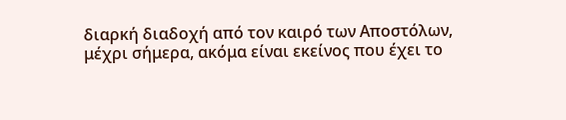διαρκή διαδοχή από τον καιρό των Αποστόλων, μέχρι σήμερα, ακόμα είναι εκείνος που έχει το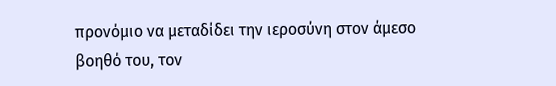προνόμιο να μεταδίδει την ιεροσύνη στον άμεσο βοηθό του, τον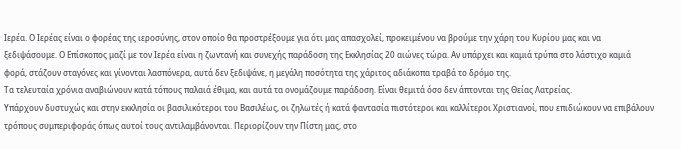Ιερέα. Ο Ιερέας είναι ο φορέας της ιεροσύνης, στον οποίο θα προστρέξουμε για ότι μας απασχολεί, προκειμένου να βρούμε την χάρη του Κυρίου μας και να ξεδιψάσουμε. Ο Επίσκοπος μαζί με τον Ιερέα είναι η ζωντανή και συνεχής παράδοση της Εκκλησίας 20 αιώνες τώρα. Αν υπάρχει και καμιά τρύπα στο λάστιχο καμιά φορά, στάζουν σταγόνες και γίνονται λασπόνερα, αυτά δεν ξεδιψάνε, η μεγάλη ποσότητα της χάριτος αδιάκοπα τραβά το δρόμο της.
Τα τελευταία χρόνια αναβιώνουν κατά τόπους παλαιά έθιμα, και αυτά τα ονομάζουμε παράδοση. Είναι θεμιτά όσο δεν άπτονται της Θείας Λατρείας.
Υπάρχουν δυστυχώς και στην εκκλησία οι βασιλικότεροι του Βασιλέως, οι ζηλωτές ή κατά φαντασία πιστότεροι και καλλίτεροι Χριστιανοί, που επιδιώκουν να επιβάλουν τρόπους συμπεριφοράς όπως αυτοί τους αντιλαμβάνονται. Περιορίζουν την Πίστη μας, στο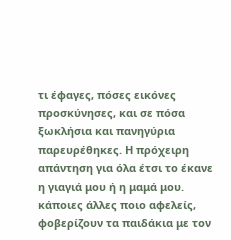τι έφαγες, πόσες εικόνες προσκύνησες, και σε πόσα ξωκλήσια και πανηγύρια παρευρέθηκες. Η πρόχειρη απάντηση για όλα έτσι το έκανε η γιαγιά μου ή η μαμά μου. κάποιες άλλες ποιο αφελείς, φοβερίζουν τα παιδάκια με τον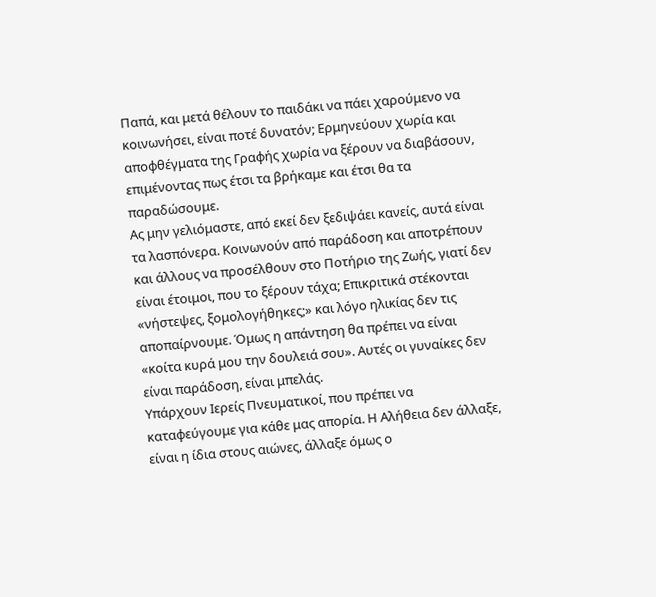Παπά, και μετά θέλουν το παιδάκι να πάει χαρούμενο να κοινωνήσει, είναι ποτέ δυνατόν; Ερμηνεύουν χωρία και αποφθέγματα της Γραφής χωρία να ξέρουν να διαβάσουν, επιμένοντας πως έτσι τα βρήκαμε και έτσι θα τα παραδώσουμε.
Ας μην γελιόμαστε, από εκεί δεν ξεδιψάει κανείς, αυτά είναι τα λασπόνερα. Κοινωνούν από παράδοση και αποτρέπουν και άλλους να προσέλθουν στο Ποτήριο της Ζωής, γιατί δεν είναι έτοιμοι, που το ξέρουν τάχα; Επικριτικά στέκονται «νήστεψες, ξομολογήθηκες;» και λόγο ηλικίας δεν τις αποπαίρνουμε. Όμως η απάντηση θα πρέπει να είναι «κοίτα κυρά μου την δουλειά σου». Αυτές οι γυναίκες δεν είναι παράδοση, είναι μπελάς.
Υπάρχουν Ιερείς Πνευματικοί, που πρέπει να καταφεύγουμε για κάθε μας απορία. Η Αλήθεια δεν άλλαξε, είναι η ίδια στους αιώνες, άλλαξε όμως ο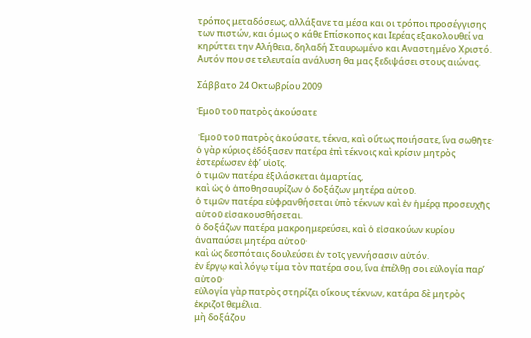τρόπος μεταδόσεως, αλλάξανε τα μέσα και οι τρόποι προσέγγισης των πιστών, και όμως ο κάθε Επίσκοπος και Ιερέας εξακολουθεί να κηρύττει την Αλήθεια, δηλαδή Σταυρωμένο και Αναστημένο Χριστό. Αυτόν που σε τελευταία ανάλυση θα μας ξεδιψάσει στους αιώνας.

Σάββατο 24 Οκτωβρίου 2009

Ἐμοῦ τοῦ πατρὸς ἀκούσατε

 Ἐμοῦ τοῦ πατρὸς ἀκούσατε, τέκνα, καὶ οὕτως ποιήσατε, ἵνα σωθῆτε·
ὁ γὰρ κύριος ἐδόξασεν πατέρα ἐπὶ τέκνοις καὶ κρίσιν μητρὸς ἐστερέωσεν ἐφ’ υἱοῖς.
ὁ τιμῶν πατέρα ἐξιλάσκεται ἁμαρτίας,
καὶ ὡς ὁ ἀποθησαυρίζων ὁ δοξάζων μητέρα αὐτοῦ.
ὁ τιμῶν πατέρα εὐφρανθήσεται ὑπὸ τέκνων καὶ ἐν ἡμέρᾳ προσευχῆς αὐτοῦ εἰσακουσθήσεται.
ὁ δοξάζων πατέρα μακροημερεύσει, καὶ ὁ εἰσακούων κυρίου ἀναπαύσει μητέρα αὐτοῦ·
καὶ ὡς δεσπόταις δουλεύσει ἐν τοῖς γεννήσασιν αὐτόν.
ἐν ἔργῳ καὶ λόγῳ τίμα τὸν πατέρα σου, ἵνα ἐπέλθῃ σοι εὐλογία παρ’ αὐτοῦ·
εὐλογία γὰρ πατρὸς στηρίζει οἴκους τέκνων, κατάρα δὲ μητρὸς ἐκριζοῖ θεμέλια.
μὴ δοξάζου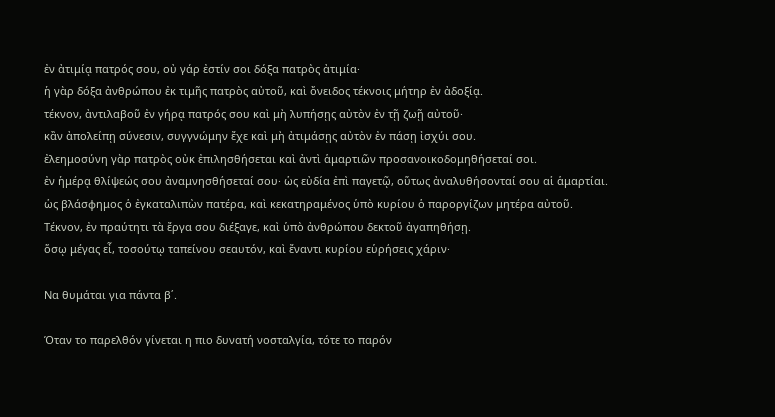ἐν ἀτιμίᾳ πατρός σου, οὐ γάρ ἐστίν σοι δόξα πατρὸς ἀτιμία·
ἡ γὰρ δόξα ἀνθρώπου ἐκ τιμῆς πατρὸς αὐτοῦ, καὶ ὄνειδος τέκνοις μήτηρ ἐν ἀδοξίᾳ.
τέκνον, ἀντιλαβοῦ ἐν γήρᾳ πατρός σου καὶ μὴ λυπήσῃς αὐτὸν ἐν τῇ ζωῇ αὐτοῦ·
κἂν ἀπολείπῃ σύνεσιν, συγγνώμην ἔχε καὶ μὴ ἀτιμάσῃς αὐτὸν ἐν πάσῃ ἰσχύι σου.
ἐλεημοσύνη γὰρ πατρὸς οὐκ ἐπιλησθήσεται καὶ ἀντὶ ἁμαρτιῶν προσανοικοδομηθήσεταί σοι.
ἐν ἡμέρᾳ θλίψεώς σου ἀναμνησθήσεταί σου· ὡς εὐδία ἐπὶ παγετῷ, οὕτως ἀναλυθήσονταί σου αἱ ἁμαρτίαι.
ὡς βλάσφημος ὁ ἐγκαταλιπὼν πατέρα, καὶ κεκατηραμένος ὑπὸ κυρίου ὁ παροργίζων μητέρα αὐτοῦ.
Τέκνον, ἐν πραύτητι τὰ ἔργα σου διέξαγε, καὶ ὑπὸ ἀνθρώπου δεκτοῦ ἀγαπηθήσῃ.
ὅσῳ μέγας εἶ, τοσούτῳ ταπείνου σεαυτόν, καὶ ἔναντι κυρίου εὑρήσεις χάριν·

Να θυμάται για πάντα β΄.

Όταν το παρελθόν γίνεται η πιο δυνατή νοσταλγία, τότε το παρόν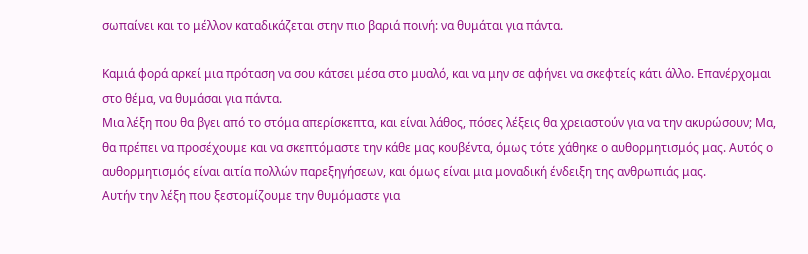σωπαίνει και το μέλλον καταδικάζεται στην πιο βαριά ποινή: να θυμάται για πάντα.

Καμιά φορά αρκεί μια πρόταση να σου κάτσει μέσα στο μυαλό, και να μην σε αφήνει να σκεφτείς κάτι άλλο. Επανέρχομαι στο θέμα, να θυμάσαι για πάντα.
Μια λέξη που θα βγει από το στόμα απερίσκεπτα, και είναι λάθος, πόσες λέξεις θα χρειαστούν για να την ακυρώσουν; Μα, θα πρέπει να προσέχουμε και να σκεπτόμαστε την κάθε μας κουβέντα, όμως τότε χάθηκε ο αυθορμητισμός μας. Αυτός ο αυθορμητισμός είναι αιτία πολλών παρεξηγήσεων, και όμως είναι μια μοναδική ένδειξη της ανθρωπιάς μας.
Αυτήν την λέξη που ξεστομίζουμε την θυμόμαστε για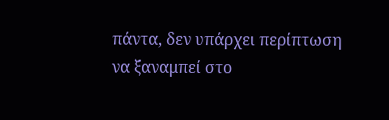πάντα, δεν υπάρχει περίπτωση να ξαναμπεί στο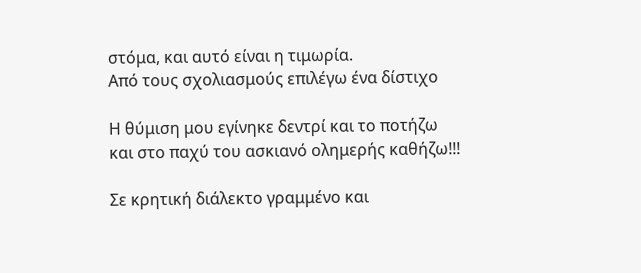στόμα, και αυτό είναι η τιμωρία.
Από τους σχολιασμούς επιλέγω ένα δίστιχο

Η θύμιση μου εγίνηκε δεντρί και το ποτήζω
και στο παχύ του ασκιανό ολημερής καθήζω!!!

Σε κρητική διάλεκτο γραμμένο και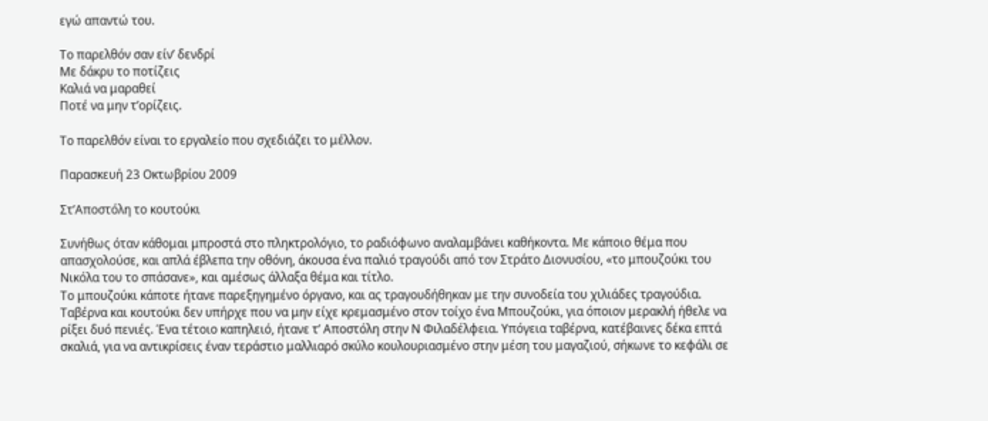εγώ απαντώ του.

Το παρελθόν σαν είν’ δενδρί
Με δάκρυ το ποτίζεις
Καλιά να μαραθεί
Ποτέ να μην τ’ορίζεις.

Το παρελθόν είναι το εργαλείο που σχεδιάζει το μέλλον.

Παρασκευή 23 Οκτωβρίου 2009

Στ’Αποστόλη το κουτούκι

Συνήθως όταν κάθομαι μπροστά στο πληκτρολόγιο, το ραδιόφωνο αναλαμβάνει καθήκοντα. Με κάποιο θέμα που απασχολούσε, και απλά έβλεπα την οθόνη, άκουσα ένα παλιό τραγούδι από τον Στράτο Διονυσίου, «το μπουζούκι του Νικόλα του το σπάσανε», και αμέσως άλλαξα θέμα και τίτλο.
Το μπουζούκι κάποτε ήτανε παρεξηγημένο όργανο, και ας τραγουδήθηκαν με την συνοδεία του χιλιάδες τραγούδια. Ταβέρνα και κουτούκι δεν υπήρχε που να μην είχε κρεμασμένο στον τοίχο ένα Μπουζούκι, για όποιον μερακλή ήθελε να ρίξει δυό πενιές. Ένα τέτοιο καπηλειό, ήτανε τ’ Αποστόλη στην Ν Φιλαδέλφεια. Υπόγεια ταβέρνα, κατέβαινες δέκα επτά σκαλιά, για να αντικρίσεις έναν τεράστιο μαλλιαρό σκύλο κουλουριασμένο στην μέση του μαγαζιού, σήκωνε το κεφάλι σε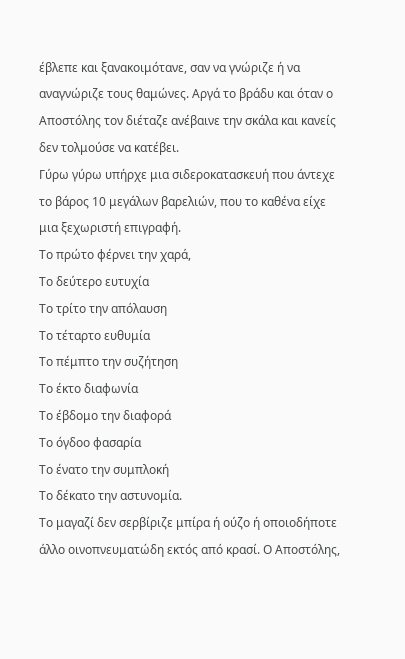έβλεπε και ξανακοιμότανε, σαν να γνώριζε ή να αναγνώριζε τους θαμώνες. Αργά το βράδυ και όταν ο Αποστόλης τον διέταζε ανέβαινε την σκάλα και κανείς δεν τολμούσε να κατέβει.
Γύρω γύρω υπήρχε μια σιδεροκατασκευή που άντεχε το βάρος 10 μεγάλων βαρελιών, που το καθένα είχε μια ξεχωριστή επιγραφή.
Το πρώτο φέρνει την χαρά,
Το δεύτερο ευτυχία
Το τρίτο την απόλαυση
Το τέταρτο ευθυμία
Το πέμπτο την συζήτηση
Το έκτο διαφωνία
Το έβδομο την διαφορά
Το όγδοο φασαρία
Το ένατο την συμπλοκή
Το δέκατο την αστυνομία.
Το μαγαζί δεν σερβίριζε μπίρα ή ούζο ή οποιοδήποτε άλλο οινοπνευματώδη εκτός από κρασί. Ο Αποστόλης,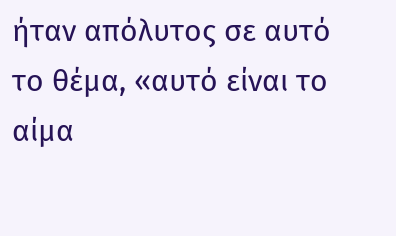ήταν απόλυτος σε αυτό το θέμα, «αυτό είναι το αίμα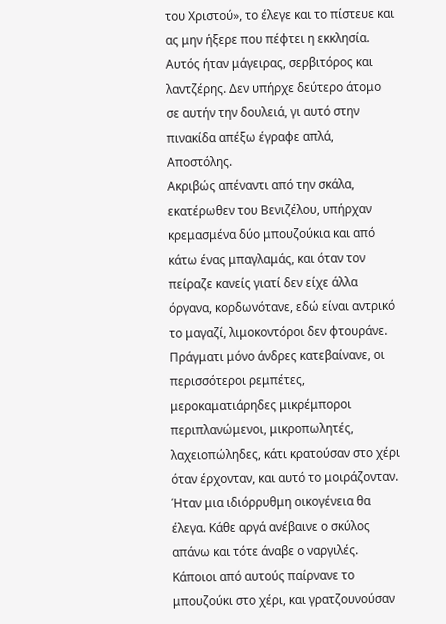του Χριστού», το έλεγε και το πίστευε και ας μην ήξερε που πέφτει η εκκλησία. Αυτός ήταν μάγειρας, σερβιτόρος και λαντζέρης. Δεν υπήρχε δεύτερο άτομο σε αυτήν την δουλειά, γι αυτό στην πινακίδα απέξω έγραφε απλά, Αποστόλης.
Ακριβώς απέναντι από την σκάλα, εκατέρωθεν του Βενιζέλου, υπήρχαν κρεμασμένα δύο μπουζούκια και από κάτω ένας μπαγλαμάς, και όταν τον πείραζε κανείς γιατί δεν είχε άλλα όργανα, κορδωνότανε, εδώ είναι αντρικό το μαγαζί, λιμοκοντόροι δεν φτουράνε. Πράγματι μόνο άνδρες κατεβαίνανε, οι περισσότεροι ρεμπέτες, μεροκαματιάρηδες μικρέμποροι περιπλανώμενοι, μικροπωλητές, λαχειοπώληδες, κάτι κρατούσαν στο χέρι όταν έρχονταν, και αυτό το μοιράζονταν. Ήταν μια ιδιόρρυθμη οικογένεια θα έλεγα. Κάθε αργά ανέβαινε ο σκύλος απάνω και τότε άναβε ο ναργιλές.
Κάποιοι από αυτούς παίρνανε το μπουζούκι στο χέρι, και γρατζουνούσαν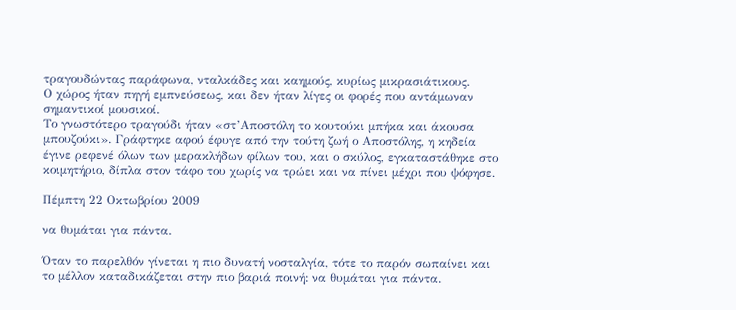τραγουδώντας παράφωνα, νταλκάδες και καημούς, κυρίως μικρασιάτικους.
Ο χώρος ήταν πηγή εμπνεύσεως, και δεν ήταν λίγες οι φορές που αντάμωναν σημαντικοί μουσικοί.
Το γνωστότερο τραγούδι ήταν «στ’Αποστόλη το κουτούκι μπήκα και άκουσα μπουζούκι». Γράφτηκε αφού έφυγε από την τούτη ζωή ο Αποστόλης, η κηδεία έγινε ρεφενέ όλων των μερακλήδων φίλων του, και ο σκύλος, εγκαταστάθηκε στο κοιμητήριο, δίπλα στον τάφο του χωρίς να τρώει και να πίνει μέχρι που ψόφησε.

Πέμπτη 22 Οκτωβρίου 2009

να θυμάται για πάντα.

Όταν το παρελθόν γίνεται η πιο δυνατή νοσταλγία, τότε το παρόν σωπαίνει και το μέλλον καταδικάζεται στην πιο βαριά ποινή: να θυμάται για πάντα.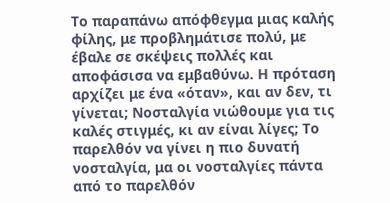Το παραπάνω απόφθεγμα μιας καλής φίλης, με προβλημάτισε πολύ, με έβαλε σε σκέψεις πολλές και αποφάσισα να εμβαθύνω. Η πρόταση αρχίζει με ένα «όταν», και αν δεν, τι γίνεται; Νοσταλγία νιώθουμε για τις καλές στιγμές, κι αν είναι λίγες; Το παρελθόν να γίνει η πιο δυνατή νοσταλγία, μα οι νοσταλγίες πάντα από το παρελθόν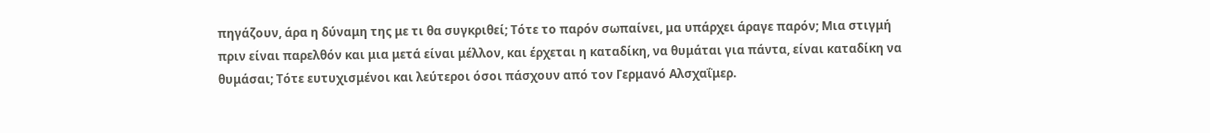πηγάζουν, άρα η δύναμη της με τι θα συγκριθεί; Τότε το παρόν σωπαίνει, μα υπάρχει άραγε παρόν; Μια στιγμή πριν είναι παρελθόν και μια μετά είναι μέλλον, και έρχεται η καταδίκη, να θυμάται για πάντα, είναι καταδίκη να θυμάσαι; Τότε ευτυχισμένοι και λεύτεροι όσοι πάσχουν από τον Γερμανό Αλσχαΐμερ.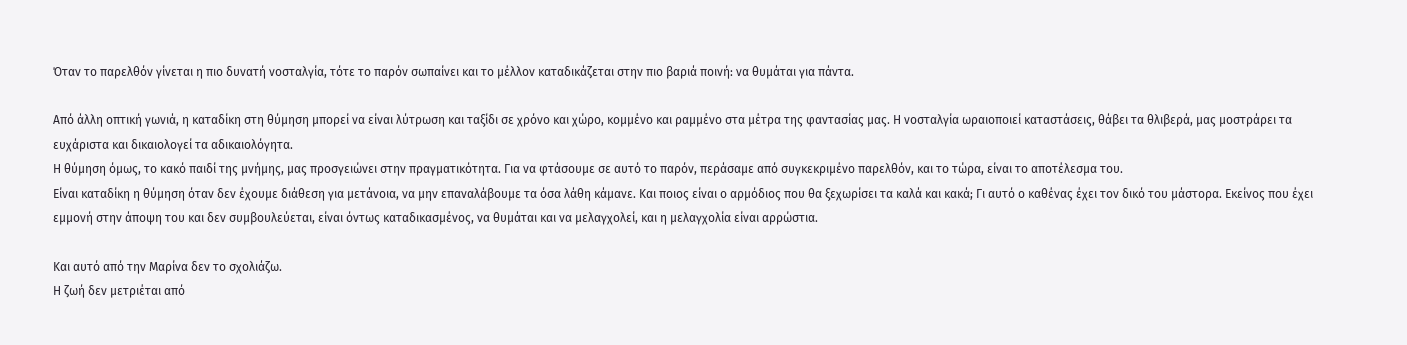Όταν το παρελθόν γίνεται η πιο δυνατή νοσταλγία, τότε το παρόν σωπαίνει και το μέλλον καταδικάζεται στην πιο βαριά ποινή: να θυμάται για πάντα.

Από άλλη οπτική γωνιά, η καταδίκη στη θύμηση μπορεί να είναι λύτρωση και ταξίδι σε χρόνο και χώρο, κομμένο και ραμμένο στα μέτρα της φαντασίας μας. Η νοσταλγία ωραιοποιεί καταστάσεις, θάβει τα θλιβερά, μας μοστράρει τα ευχάριστα και δικαιολογεί τα αδικαιολόγητα.
Η θύμηση όμως, το κακό παιδί της μνήμης, μας προσγειώνει στην πραγματικότητα. Για να φτάσουμε σε αυτό το παρόν, περάσαμε από συγκεκριμένο παρελθόν, και το τώρα, είναι το αποτέλεσμα του.
Είναι καταδίκη η θύμηση όταν δεν έχουμε διάθεση για μετάνοια, να μην επαναλάβουμε τα όσα λάθη κάμανε. Και ποιος είναι ο αρμόδιος που θα ξεχωρίσει τα καλά και κακά; Γι αυτό ο καθένας έχει τον δικό του μάστορα. Εκείνος που έχει εμμονή στην άποψη του και δεν συμβουλεύεται, είναι όντως καταδικασμένος, να θυμάται και να μελαγχολεί, και η μελαγχολία είναι αρρώστια.

Και αυτό από την Μαρίνα δεν το σχολιάζω.
Η ζωή δεν μετριέται από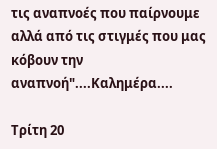τις αναπνοές που παίρνουμε αλλά από τις στιγμές που μας κόβουν την αναπνοή"....Καλημέρα....

Τρίτη 20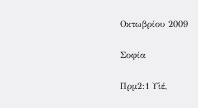Οκτωβρίου 2009

Σοφία

Πρμ2:1 Υἱέ,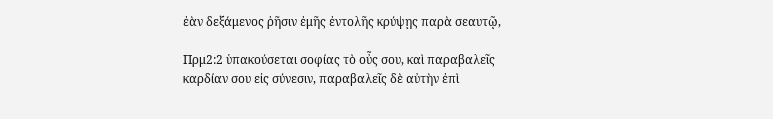ἐὰν δεξάμενος ῥῆσιν ἐμῆς ἐντολῆς κρύψῃς παρὰ σεαυτῷ,

Πρμ2:2 ὑπακούσεται σοφίας τὸ οὖς σου, καὶ παραβαλεῖς καρδίαν σου εἰς σύνεσιν, παραβαλεῖς δὲ αὐτὴν ἐπὶ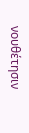νουθέτησιν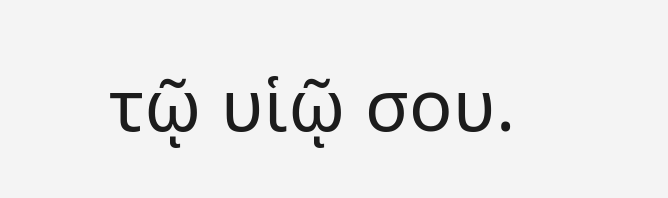τῷ υἱῷ σου.